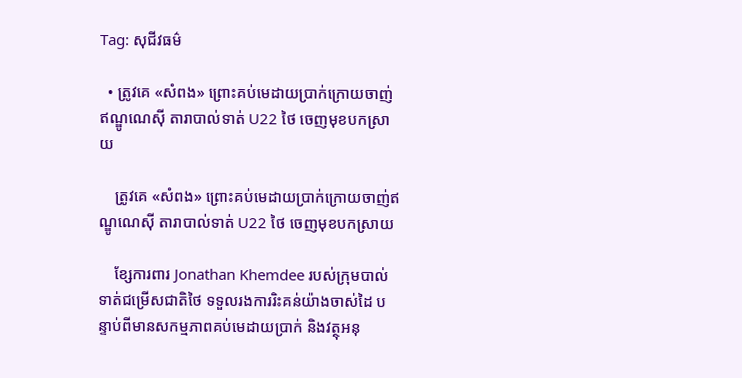Tag: សុជីវធម៌

  • ត្រូវគេ «សំពង» ព្រោះគប់មេដាយប្រាក់ក្រោយចាញ់ឥណ្ឌូណេស៊ី តារាបាល់ទាត់ U22 ថៃ ចេញមុខបកស្រាយ

    ត្រូវគេ «សំពង» ព្រោះគប់មេដាយប្រាក់ក្រោយចាញ់ឥណ្ឌូណេស៊ី តារាបាល់ទាត់ U22 ថៃ ចេញមុខបកស្រាយ

    ខ្សែការពារ Jonathan Khemdee របស់ក្រុមបាល់ទាត់ជម្រើសជាតិថៃ ទទួលរងការរិះគន់យ៉ាងចាស់ដៃ បន្ទាប់ពីមានសកម្មភាពគប់មេដាយប្រាក់ និងវត្ថុអនុ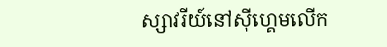ស្សាវរីយ៍នៅស៊ីហ្គេមលើក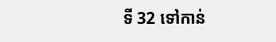ទី 32 ទៅកាន់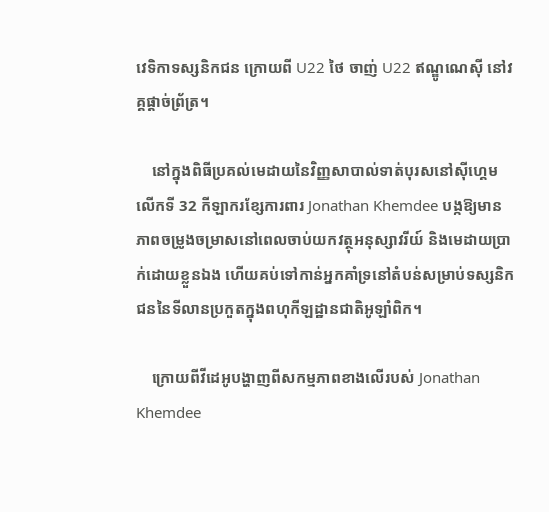វេទិកាទស្សនិកជន ក្រោយពី U22 ថៃ ចាញ់ U22 ឥណ្ឌូណេស៊ី នៅវគ្គផ្ដាច់ព្រ័ត្រ។

    នៅក្នុងពិធីប្រគល់មេដាយនៃវិញ្ញសាបាល់ទាត់បុរសនៅស៊ីហ្គេមលើកទី 32 កីឡាករខ្សែការពារ Jonathan Khemdee បង្កឱ្យមានភាពចម្រូងចម្រាសនៅពេលចាប់យកវត្ថុអនុស្សាវរីយ៍ និងមេដាយប្រាក់ដោយខ្លួនឯង ហើយគប់ទៅកាន់អ្នកគាំទ្រនៅតំបន់សម្រាប់ទស្សនិកជននៃទីលានប្រកួតក្នុងពហុកីឡដ្ឋានជាតិអូឡាំពិក។

    ក្រោយពីវីដេអូបង្ហាញពីសកម្មភាពខាងលើរបស់ Jonathan Khemdee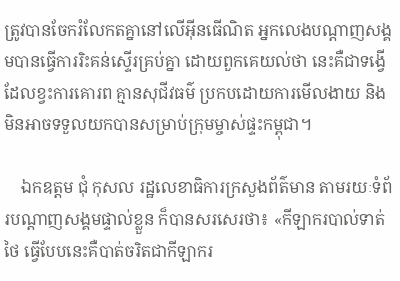ត្រូវបានចែករំលែកតគ្នានៅលើអ៊ីនធើណិត អ្នកលេងបណ្ដាញសង្គមបានធ្វើការរិះគន់ស្ទើរគ្រប់គ្នា ដោយពួកគេយល់ថា នេះគឺជាទង្វើដែលខ្វះការគោរព គ្មានសុជីវធម៌ ប្រកបដោយការមើលងាយ និងមិនអាចទទួលយកបានសម្រាប់ក្រុមម្ចាស់ផ្ទះកម្ពុជា។

    ឯកឧត្តម ជុំ កុសល រដ្ឋលេខាធិការក្រសួងព័ត៌មាន តាមរយៈទំព័របណ្ដាញសង្គមផ្ទាល់ខ្លួន ក៏បានសរសេរថា៖ «កីឡាករបាល់ទាត់ថៃ ធ្វើបែបនេះគឺបាត់ចរិតជាកីឡាករ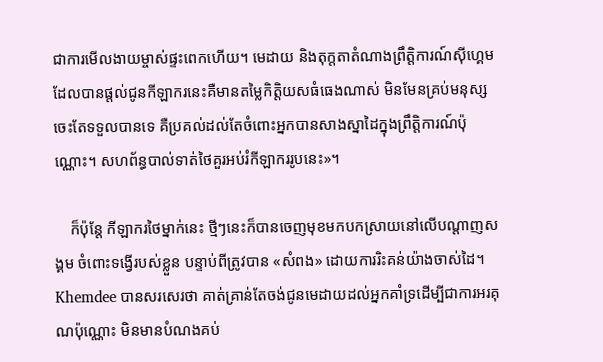ជាការមើលងាយម្ចាស់ផ្ទះពេកហើយ។ មេដាយ និងតុក្តតាតំណាងព្រឹត្តិការណ៍ស៊ីហ្គេម ដែលបានផ្តល់ជូនកីឡាករនេះគឺមានតម្លៃកិត្តិយសធំធេងណាស់ មិនមែនគ្រប់មនុស្សចេះតែទទួលបានទេ គឺប្រគល់ដល់តែចំពោះអ្នកបានសាងស្នាដៃក្នុងព្រឹត្តិការណ៍ប៉ុណ្ណោះ។ សហព័ន្ធបាល់ទាត់ថៃគួរអប់រំកីឡាកររូបនេះ»។

    ក៏ប៉ុន្តែ កីឡាករថៃម្នាក់នេះ ថ្មីៗនេះក៏បានចេញមុខមកបកស្រាយនៅលើបណ្ដាញសង្គម ចំពោះទង្វើរបស់ខ្លួន បន្ទាប់ពីត្រូវបាន «សំពង» ដោយការរិះគន់យ៉ាងចាស់ដៃ។ Khemdee បានសរសេរថា គាត់គ្រាន់តែចង់ជូនមេដាយដល់អ្នកគាំទ្រដើម្បីជាការអរគុណប៉ុណ្ណោះ មិនមានបំណងគប់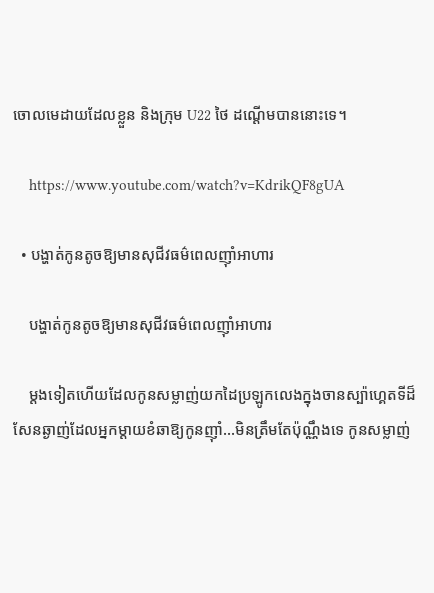ចោលមេដាយដែលខ្លួន និងក្រុម U22 ថៃ ដណ្ដើមបាននោះទេ។

    https://www.youtube.com/watch?v=KdrikQF8gUA

  • បង្ហាត់កូនតូចឱ្យមានសុជីវធម៌ពេលញ៉ាំអាហារ

    បង្ហាត់កូនតូចឱ្យមានសុជីវធម៌ពេលញ៉ាំអាហារ

    ម្តងទៀតហើយដែលកូនសម្លាញ់យកដៃប្រឡូកលេងក្នុងចានស្ប៉ាហ្គេតទីដ៏សែនឆ្ងាញ់ដែលអ្នកម្តាយខំឆាឱ្យកូនញ៉ាំ…មិនត្រឹមតែប៉ុណ្ណឹងទេ កូនសម្លាញ់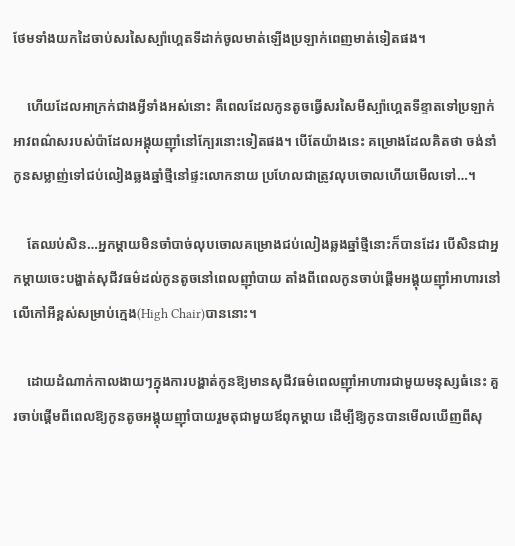ថែមទាំងយកដៃចាប់សរសៃស្ប៉ាហ្គេតទីដាក់ចូលមាត់ឡើងប្រឡាក់ពេញមាត់ទៀតផង។

    ហើយដែលអាក្រក់ជាងអ្វីទាំងអស់នោះ គឺពេលដែលកូនតូចធ្វើសរសៃមីស្ប៉ាហ្គេតទីខ្ទាតទៅប្រឡាក់អាវពណ៌សរបស់ប៉ាដែលអង្គុយញ៉ាំនៅក្បែរនោះទៀតផង។ បើតែយ៉ាងនេះ គម្រោងដែលគិតថា ចង់នាំកូនសម្លាញ់ទៅជប់លៀងឆ្លងឆ្នាំថ្មីនៅផ្ទះលោកនាយ ប្រហែលជាត្រូវលុបចោលហើយមើលទៅ…។

    តែឈប់សិន…អ្នកម្តាយមិនចាំបាច់លុបចោលគម្រោងជប់លៀងឆ្លងឆ្នាំថ្មីនោះក៏បានដែរ បើសិនជាអ្នកម្តាយចេះបង្ហាត់សុជីវធម៌ដល់កូនតូចនៅពេលញ៉ាំបាយ តាំងពីពេលកូនចាប់ផ្តើមអង្គុយញ៉ាំអាហារនៅលើកៅអីខ្ពស់សម្រាប់ក្មេង(High Chair)បាននោះ។

    ដោយដំណាក់កាលងាយៗក្នុងការបង្ហាត់កូនឱ្យមានសុជីវធម៌ពេលញ៉ាំអាហារជាមួយមនុស្សធំនេះ គួរចាប់ផ្តើមពីពេលឱ្យកូនតូចអង្គុយញ៉ាំបាយរួមតុជាមួយឪពុកម្ដាយ ដើម្បីឱ្យកូនបានមើលឃើញពីសុ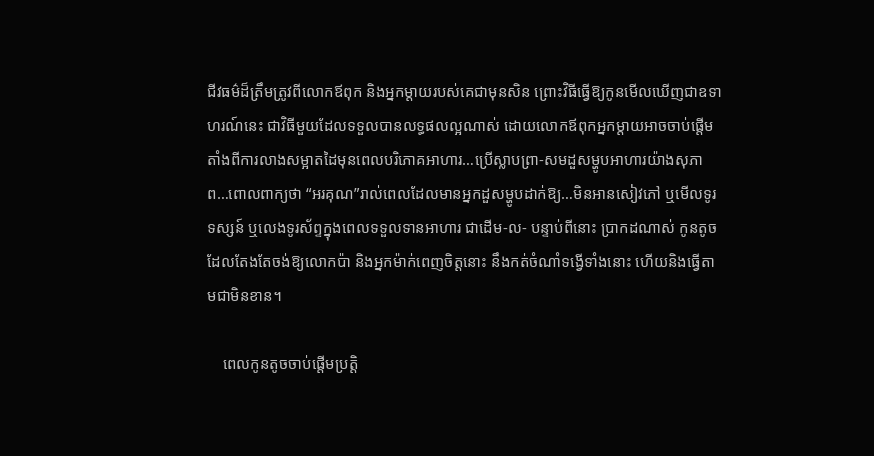ជីវធម៌ដ៏ត្រឹមត្រូវពីលោកឪពុក និងអ្នកម្តាយរបស់គេជាមុនសិន ព្រោះវិធីធ្វើឱ្យកូនមើលឃើញជាឧទាហរណ៍នេះ ជាវិធីមួយដែលទទួលបានលទ្ធផលល្អណាស់ ដោយលោកឪពុកអ្នកម្តាយអាចចាប់ផ្តើមតាំងពីការលាងសម្អាតដៃមុនពេលបរិភោគអាហារ…ប្រើស្លាបព្រា-សមដួសម្ហូបអាហារយ៉ាងសុភាព…ពោលពាក្យថា “អរគុណ”រាល់ពេលដែលមានអ្នកដួសម្ហូបដាក់ឱ្យ…មិនអានសៀវភៅ ឬមើលទូរទស្សន៍ ឬលេងទូរស័ព្ទក្នុងពេលទទួលទានអាហារ ជាដើម-ល- បន្ទាប់ពីនោះ ប្រាកដណាស់ កូនតូចដែលតែងតែចង់ឱ្យលោកប៉ា និងអ្នកម៉ាក់ពេញចិត្តនោះ នឹងកត់ចំណាំទង្វើទាំងនោះ ហើយនិងធ្វើតាមជាមិនខាន។

    ពេលកូនតូចចាប់ផ្តើមប្រត្តិ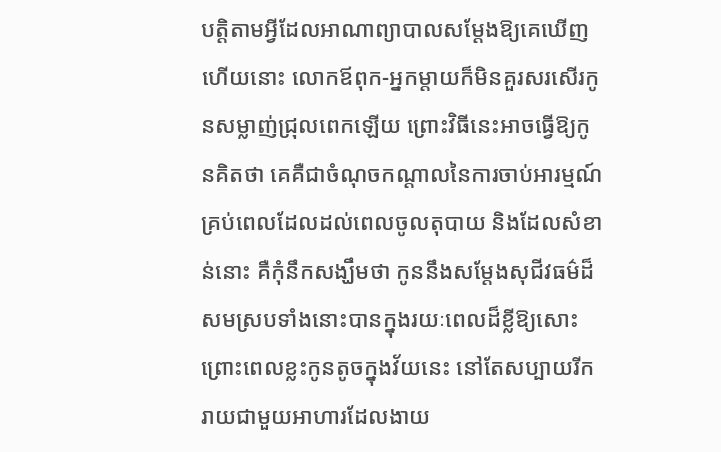បត្តិតាមអ្វីដែលអាណាព្យាបាលសម្តែងឱ្យគេឃើញហើយនោះ លោកឪពុក-អ្នកម្តាយក៏មិនគួរសរសើរកូនសម្លាញ់ជ្រុលពេកឡើយ ព្រោះវិធីនេះអាចធ្វើឱ្យកូនគិតថា គេគឺជាចំណុចកណ្តាលនៃការចាប់អារម្មណ៍គ្រប់ពេលដែលដល់ពេលចូលតុបាយ និងដែលសំខាន់នោះ គឺកុំនឹកសង្ឃឹមថា កូននឹងសម្តែងសុជីវធម៌ដ៏សមស្របទាំងនោះបានក្នុងរយៈពេលដ៏ខ្លីឱ្យសោះ ព្រោះពេលខ្លះកូនតូចក្នុងវ័យនេះ នៅតែសប្បាយរីករាយជាមួយអាហារដែលងាយ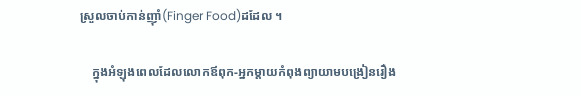ស្រួលចាប់កាន់ញ៉ាំ(Finger Food)ដដែល ។

    ក្នុងអំឡុងពេលដែលលោកឪពុក-អ្នកម្តាយកំពុងព្យាយាមបង្រៀនរឿង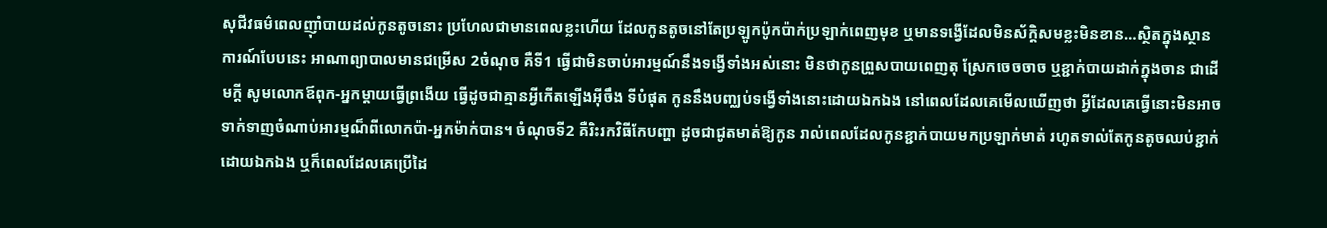សុជីវធម៌ពេលញ៉ាំបាយដល់កូនតូចនោះ ប្រហែលជាមានពេលខ្លះហើយ ដែលកូនតូចនៅតែប្រឡូកប៉ូកប៉ាក់ប្រឡាក់ពេញមុខ ឬមានទង្វើដែលមិនស័ក្តិសមខ្លះមិនខាន…ស្ថិតក្នុងស្ថានការណ៍បែបនេះ អាណាព្យាបាលមានជម្រើស 2ចំណុច គឺទី1 ធ្វើជាមិនចាប់អារម្មណ៍នឹងទង្វើទាំងអស់នោះ មិនថាកូនព្រួសបាយពេញតុ ស្រែកចេចចាច ឬខ្ជាក់បាយដាក់ក្នុងចាន ជាដើមក្ដី សូមលោកឪពុក-អ្នកម្តាយធ្វើព្រងើយ ធ្វើដូចជាគ្មានអ្វីកើតឡើងអ៊ីចឹង ទីបំផុត កូននឹងបញ្ឈប់ទង្វើទាំងនោះដោយឯកឯង នៅពេលដែលគេមើលឃើញថា អ្វីដែលគេធ្វើនោះមិនអាចទាក់ទាញចំណាប់អារម្មណ៏ពីលោកប៉ា-អ្នកម៉ាក់បាន។ ចំណុចទី2 គឺរិះរកវិធីកែបញ្ហា ដូចជាជូតមាត់ឱ្យកូន រាល់ពេលដែលកូនខ្ជាក់បាយមកប្រឡាក់មាត់ រហូតទាល់តែកូនតូចឈប់ខ្ជាក់ដោយឯកឯង ឬក៏ពេលដែលគេប្រើដៃ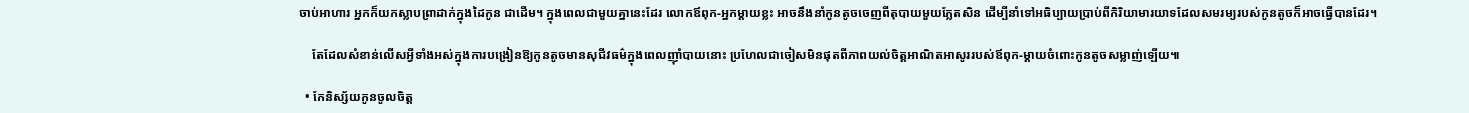ចាប់អាហារ អ្នកក៏យកស្លាបព្រាដាក់ក្នុងដៃកូន ជាដើម។ ក្នុងពេលជាមួយគ្នានេះដែរ លោកឪពុក-អ្នកម្តាយខ្លះ អាចនឹងនាំកូនតូចចេញពីតុបាយមួយភ្លែតសិន ដើម្បីនាំទៅអធិប្បាយប្រាប់ពីកិរិយាមារយាទដែលសមរម្យរបស់កូនតូចក៏អាចធ្វើបានដែរ។

    តែដែលសំខាន់លើសអ្វីទាំងអស់ក្នុងការបង្រៀនឱ្យកូនតូចមានសុជីវធម៌ក្នុងពេលញ៉ាំបាយនោះ ប្រហែលជាចៀសមិនផុតពីភាពយល់ចិត្តអាណិតអាសូររបស់ឪពុក-ម្តាយចំពោះកូនតូចសម្លាញ់ឡើយ៕

  • កែនិស្ស័យកូនចូលចិត្ត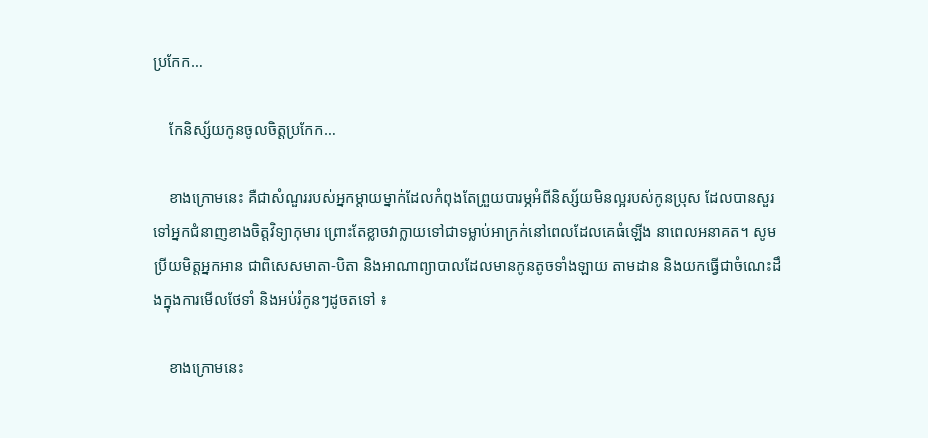ប្រកែក…

    កែនិស្ស័យកូនចូលចិត្តប្រកែក…

    ខាងក្រោមនេះ គឺជាសំណួររបស់អ្នកម្តាយម្នាក់ដែលកំពុងតែព្រួយបារម្ភអំពីនិស្ស័យមិនល្អរបស់កូនប្រុស ដែលបានសួរទៅអ្នកជំនាញខាងចិត្តវិទ្យាកុមារ ព្រោះតែខ្លាចវាក្លាយទៅជាទម្លាប់អាក្រក់នៅពេលដែលគេធំឡើង នាពេលអនាគត។ សូមប្រីយមិត្តអ្នកអាន ជាពិសេសមាតា-បិតា និងអាណាព្យាបាលដែលមានកូនតូចទាំងឡាយ តាមដាន និងយកធ្វើជាចំណេះដឹងក្នុងការមើលថែទាំ និងអប់រំកូនៗដូចតទៅ ៖

    ខាងក្រោមនេះ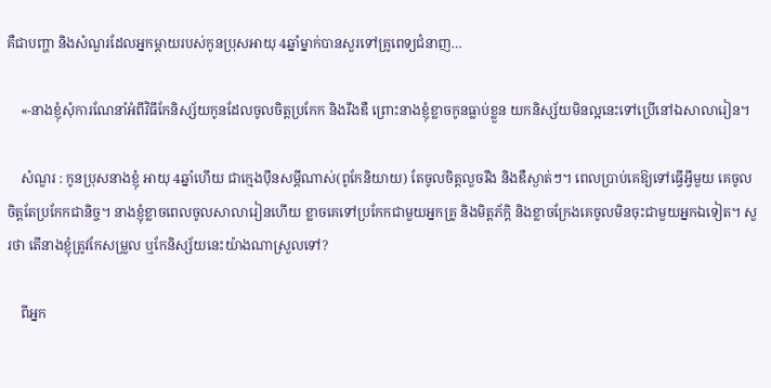គឺជាបញ្ហា និងសំណួរដែលអ្នកម្ដាយរបស់កូនប្រុសអាយុ 4ឆ្នាំម្នាក់បានសួរទៅគ្រូពេទ្យជំនាញ…

    «-នាងខ្ញុំសុំការណែនាំអំពីវិធីកែនិស្ស័យកូនដែលចូលចិត្តប្រកែក និងរឹងឌឺ ព្រោះនាងខ្ញុំខ្លាចកូនធ្លាប់ខ្លួន យកនិស្ស័យមិនល្អនេះទៅប្រើនៅឯសាលារៀន។

    សំណួរ : កូនប្រុសនាងខ្ញុំ អាយុ 4ឆ្នាំហើយ ជាក្មេងប៉ឹនសម្ដីណាស់(ពូកែនិយាយ) តែចូលចិត្តលួចរឹង និងឌឺស្ងាត់ៗ។ ពេលប្រាប់គេឱ្យទៅធ្វើអ្វីមួយ គេចូលចិត្តតែប្រកែកជានិច្ច។ នាងខ្ញុំខ្លាចពេលចូលសាលារៀនហើយ ខ្លាចគេទៅប្រកែកជាមួយអ្នកគ្រូ និងមិត្តភ័ក្តិ និងខ្លាចក្រែងគេចូលមិនចុះជាមួយអ្នកឯទៀត។ សួរថា តើនាងខ្ញុំត្រូវកែសម្រួល ឬកែនិស្ស័យនេះយ៉ាងណាស្រួលទៅ?

    ពីអ្នក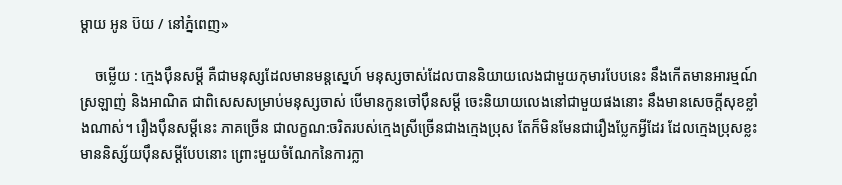ម្តាយ អូន ប៊យ / នៅភ្នំពេញ»

    ចម្លើយ : ក្មេងប៉ឹនសម្ដី គឺជាមនុស្សដែលមានមន្តស្នេហ៍ មនុស្សចាស់ដែលបាននិយាយលេងជាមួយកុមារបែបនេះ នឹងកើតមានអារម្មណ៍ស្រឡាញ់ និងអាណិត ជាពិសេសសម្រាប់មនុស្សចាស់ បើមានកូនចៅប៉ឹនសម្ដី ចេះនិយាយលេងនៅជាមួយផងនោះ នឹងមានសេចក្តីសុខខ្លាំងណាស់។ រឿងប៉ឹនសម្ដីនេះ ភាគច្រើន ជាលក្ខណ:ចរិតរបស់ក្មេងស្រីច្រើនជាងក្មេងប្រុស តែក៏មិនមែនជារឿងប្លែកអ្វីដែរ ដែលក្មេងប្រុសខ្លះមាននិស្ស័យប៉ឹនសម្ដីបែបនោះ ព្រោះមួយចំណែកនៃការក្លា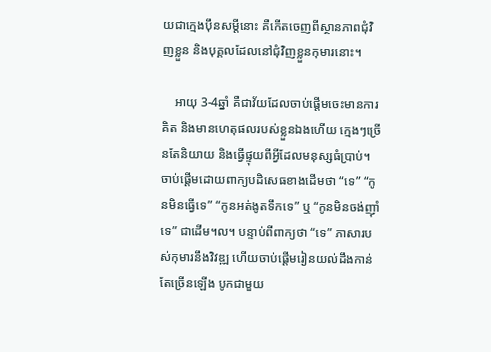យជាក្មេងប៉ឹនសម្ដីនោះ គឺកើតចេញពីស្ថានភាពជុំវិញខ្លួន និងបុគ្គលដែលនៅជុំវិញខ្លួនកុមារនោះ។

    អាយុ 3-4ឆ្នាំ គឺជាវ័យដែលចាប់ផ្តើមចេះមានការគិត និងមានហេតុផលរបស់ខ្លួនឯងហើយ ក្មេងៗច្រើនតែនិយាយ និងធ្វើផ្ទុយពីអ្វីដែលមនុស្សធំប្រាប់។ ចាប់ផ្តើមដោយពាក្យបដិសេធខាងដើមថា “ទេ” “កូនមិនធ្វើទេ” “កូនអត់ងូតទឹកទេ” ឬ “កូនមិនចង់ញ៉ាំទេ” ជាដើម។ល។ បន្ទាប់ពីពាក្យថា “ទេ” ភាសារបស់កុមារនឹងវិវឌ្ឍ ហើយចាប់ផ្តើមរៀនយល់ដឹងកាន់តែច្រើនឡើង បូកជាមួយ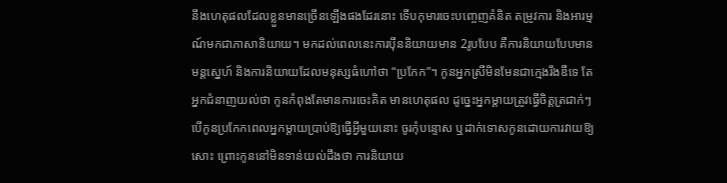នឹងហេតុផលដែលខ្លួនមានច្រើនឡើងផងដែរនោះ ទើបកុមារចេះបញ្ចេញគំនិត តម្រូវការ និងអារម្មណ៍មកជាភាសានិយាយ។ មកដល់ពេលនេះការប៉ឹននិយាយមាន 2រូបបែប គឺការនិយាយបែបមានមន្តស្នេហ៍ និងការនិយាយដែលមនុស្សធំហៅថា “ប្រកែក”។ កូនអ្នកស្រីមិនមែនជាក្មេងរឹងឌឺទេ តែអ្នកជំនាញយល់ថា កូនកំពុងតែមានការចេះគិត មានហេតុផល ដូច្នេះអ្នកម្តាយត្រូវធ្វើចិត្តត្រជាក់ៗ បើកូនប្រកែកពេលអ្នកម្តាយប្រាប់ឱ្យធ្វើអ្វីមួយនោះ ចូរកុំបន្ទោស ឬដាក់ទោសកូនដោយការវាយឱ្យសោះ ព្រោះកូននៅមិនទាន់យល់ដឹងថា ការនិយាយ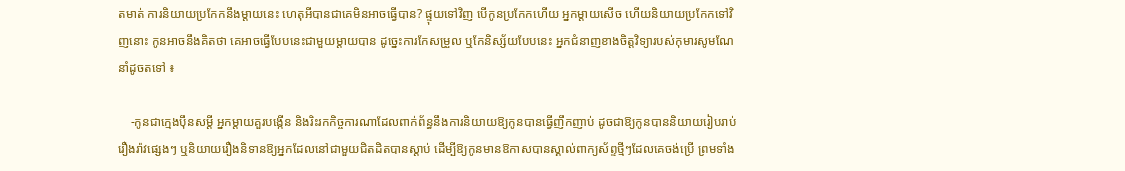តមាត់ ការនិយាយប្រកែកនឹងម្តាយនេះ ហេតុអីបានជាគេមិនអាចធ្វើបាន? ផ្ទុយទៅវិញ បើកូនប្រកែកហើយ អ្នកម្តាយសើច ហើយនិយាយប្រកែកទៅវិញនោះ កូនអាចនឹងគិតថា គេអាចធ្វើបែបនេះជាមួយម្តាយបាន ដូច្នេះការកែសម្រួល ឬកែនិស្ស័យបែបនេះ អ្នកជំនាញខាងចិត្តវិទ្យារបស់កុមារសូមណែនាំដូចតទៅ ៖

    -កូនជាក្មេងប៉ឹនសម្ដី អ្នកម្តាយគួរបង្កើន និងរិះរកកិច្ចការណាដែលពាក់ព័ន្ធនឹងការនិយាយឱ្យកូនបានធ្វើញឹកញាប់ ដូចជាឱ្យកូនបាននិយាយរៀបរាប់រឿងរ៉ាវផ្សេងៗ ឬនិយាយរឿងនិទានឱ្យអ្នកដែលនៅជាមួយជិតដិតបានស្តាប់ ដើម្បីឱ្យកូនមានឱកាសបានស្គាល់ពាក្យស័ព្ទថ្មីៗដែលគេចង់ប្រើ ព្រមទាំង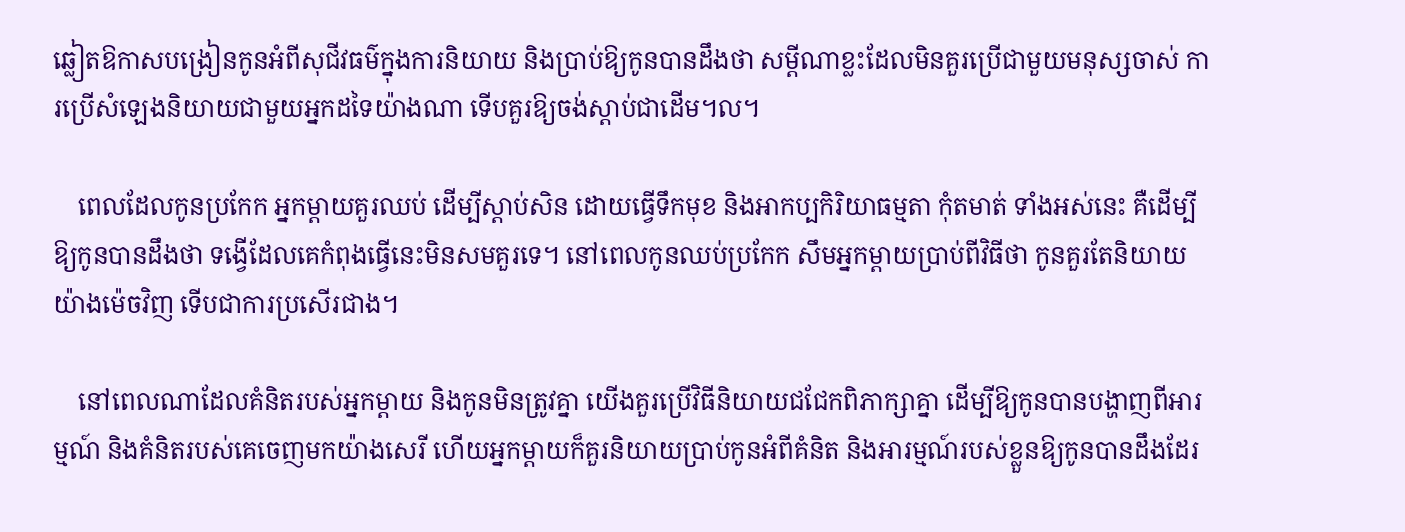ឆ្លៀតឱកាសបង្រៀនកូនអំពីសុជីវធម៌ក្នុងការនិយាយ និងប្រាប់ឱ្យកូនបានដឹងថា សម្ដីណាខ្លះដែលមិនគួរប្រើជាមួយមនុស្សចាស់ ការប្រើសំឡេងនិយាយជាមួយអ្នកដទៃយ៉ាងណា ទើបគួរឱ្យចង់ស្តាប់ជាដើម។ល។

    ពេលដែលកូនប្រកែក អ្នកម្តាយគួរឈប់ ដើម្បីស្តាប់សិន ដោយធ្វើទឹកមុខ និងអាកប្បកិរិយាធម្មតា កុំតមាត់ ទាំងអស់នេះ គឺដើម្បីឱ្យកូនបានដឹងថា ទង្វើដែលគេកំពុងធ្វើនេះមិនសមគួរទេ។ នៅពេលកូនឈប់ប្រកែក សឹមអ្នកម្ដាយប្រាប់ពីវិធីថា កូនគួរតែនិយាយយ៉ាងម៉េចវិញ ទើបជាការប្រសើរជាង។

    នៅពេលណាដែលគំនិតរបស់អ្នកម្តាយ និងកូនមិនត្រូវគ្នា យើងគួរប្រើវិធីនិយាយជជែកពិភាក្សាគ្នា ដើម្បីឱ្យកូនបានបង្ហាញពីអារម្មណ៍ និងគំនិតរបស់គេចេញមកយ៉ាងសេរី ហើយអ្នកម្តាយក៏គួរនិយាយប្រាប់កូនអំពីគំនិត និងអារម្មណ៍របស់ខ្លួនឱ្យកូនបានដឹងដែរ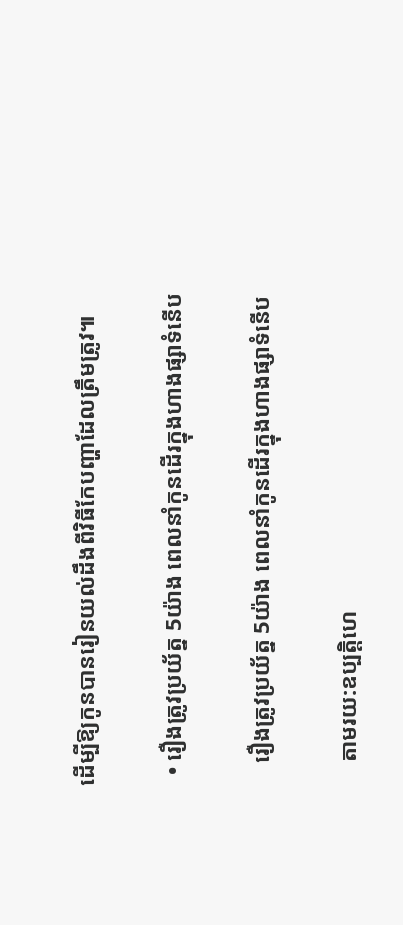ដើម្បីឱ្យកូនបានរៀនយល់ដឹងពីវិធីកែបញ្ហាដែលត្រឹមត្រូវ៕

  • រឿងត្រូវប្រយ័ត្ន 5យ៉ាង ពេលនាំកូនដើរក្នុងហាងផ្សាទំនើប

    រឿងត្រូវប្រយ័ត្ន 5យ៉ាង ពេលនាំកូនដើរក្នុងហាងផ្សាទំនើប

    តាមរយ:ឧប្បត្តិហេ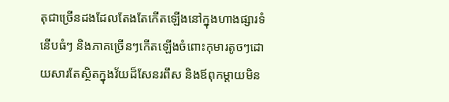តុជាច្រើនដងដែលតែងតែកើតឡើងនៅក្នុងហាងផ្សារទំនើបធំៗ និងភាគច្រើនៗកើតឡើងចំពោះកុមារតូចៗដោយសារតែស្ថិតក្នុងវ័យដ៏សែនរពឹស និងឪពុកម្តាយមិន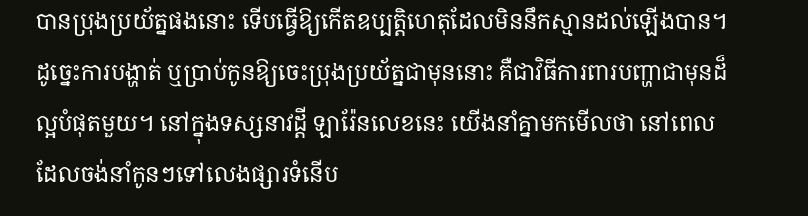បានប្រុងប្រយ័ត្នផងនោះ ទើបធ្វើឱ្យកើតឧប្បត្តិហេតុដែលមិននឹកស្មានដល់ឡើងបាន។ ដូច្នេះការបង្ហាត់ ឬប្រាប់កូនឱ្យចេះប្រុងប្រយ័ត្នជាមុននោះ គឺជាវិធីការពារបញ្ហាជាមុនដ៏ល្អបំផុតមួយ។ នៅក្នុងទស្សនាវដ្តី ឡារ៉ែនលេខនេះ យើងនាំគ្នាមកមើលថា នៅពេលដែលចង់នាំកូនៗទៅលេងផ្សារទំនើប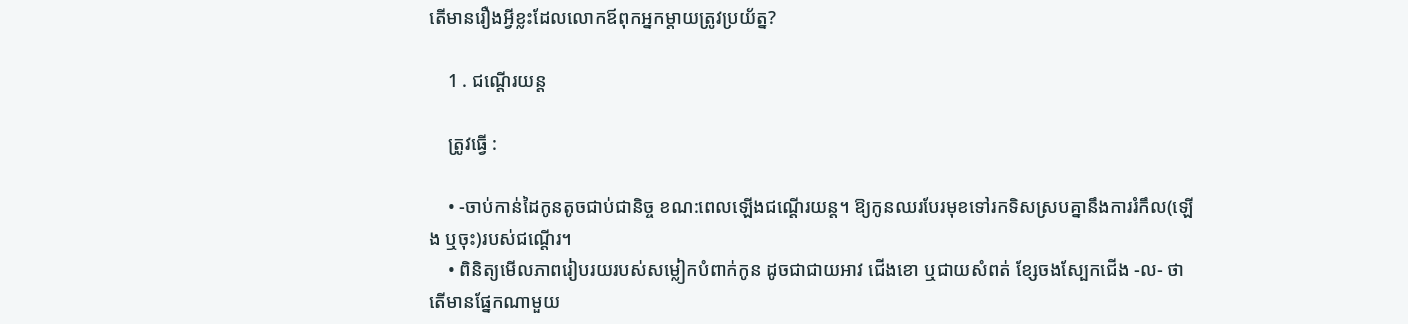តើមានរឿងអ្វីខ្លះដែលលោកឪពុកអ្នកម្តាយត្រូវប្រយ័ត្ន?

    1 . ជណ្តើរយន្ត

    ត្រូវធ្វើ :

    • -ចាប់កាន់ដៃកូនតូចជាប់ជានិច្ច ខណ:ពេលឡើងជណ្តើរយន្ត។ ឱ្យកូនឈរបែរមុខទៅរកទិសស្របគ្នានឹងការរំកឹល(ឡើង ឬចុះ)របស់ជណ្តើរ។
    • ពិនិត្យមើលភាពរៀបរយរបស់សម្លៀកបំពាក់កូន ដូចជាជាយអាវ ជើងខោ ឬជាយសំពត់ ខ្សែចងស្បែកជើង -ល- ថាតើមានផ្នែកណាមួយ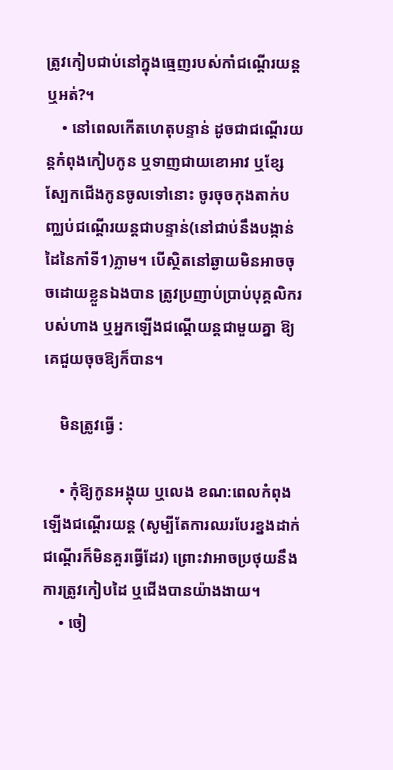ត្រូវកៀបជាប់នៅក្នុងធ្មេញរបស់កាំជណ្តើរយន្តឬអត់?។
    • នៅពេលកើតហេតុបន្ទាន់ ដូចជាជណ្តើរយន្តកំពុងកៀបកូន ឬទាញជាយខោអាវ ឬខ្សែស្បែកជើងកូនចូលទៅនោះ ចូរចុចកុងតាក់បញ្ឈប់ជណ្តើរយន្តជាបន្ទាន់(នៅជាប់នឹងបង្កាន់ដៃនៃកាំទី1)ភ្លាម។ បើស្ថិតនៅឆ្ងាយមិនអាចចុចដោយខ្លួនឯងបាន ត្រូវប្រញាប់ប្រាប់បុគ្គលិករបស់ហាង ឬអ្នកឡើងជណ្តើយន្តជាមួយគ្នា ឱ្យគេជួយចុចឱ្យក៏បាន។

    មិនត្រូវធ្វើ :

    • កុំឱ្យកូនអង្គុយ ឬលេង ខណ:ពេលកំពុងឡើងជណ្តើរយន្ត (សូម្បីតែការឈរបែរខ្នងដាក់ជណ្តើរក៏មិនគួរធ្វើដែរ) ព្រោះវាអាចប្រថុយនឹងការត្រូវកៀបដៃ ឬជើងបានយ៉ាងងាយ។
    • ចៀ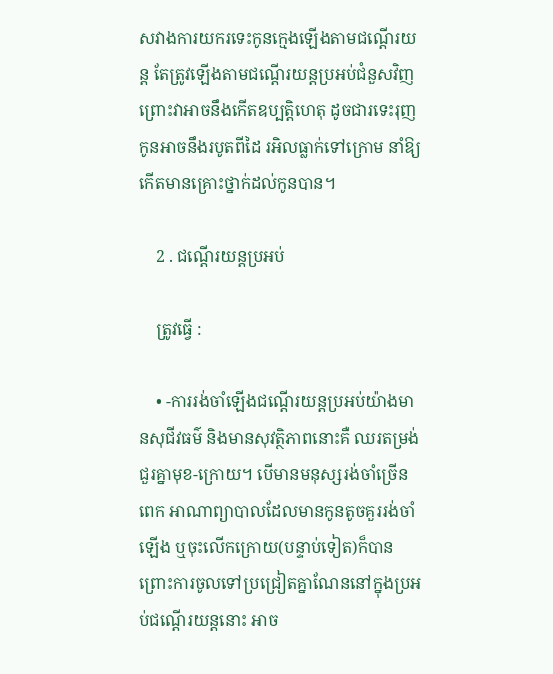សវាងការយករទេះកូនក្មេងឡើងតាមជណ្តើរយន្ត តែត្រូវឡើងតាមជណ្តើរយន្តប្រអប់ជំនួសវិញ ព្រោះវាអាចនឹងកើតឧប្បត្តិហេតុ ដូចជារទេះរុញកូនអាចនឹងរបូតពីដៃ រអិលធ្លាក់ទៅក្រោម នាំឱ្យកើតមានគ្រោះថ្នាក់ដល់កូនបាន។

    2 . ជណ្តើរយន្តប្រអប់

    ត្រូវធ្វើ :

    • -ការរង់ចាំឡើងជណ្តើរយន្តប្រអប់យ៉ាងមានសុជីវធម៌ និងមានសុវត្ថិភាពនោះគឺ ឈរតម្រង់ជួរគ្នាមុខ-ក្រោយ។ បើមានមនុស្សរង់ចាំច្រើនពេក អាណាព្យាបាលដែលមានកូនតូចគួររង់ចាំឡើង ឬចុះលើកក្រោយ(បន្ទាប់ទៀត)ក៏បាន ព្រោះការចូលទៅប្រជ្រៀតគ្នាណែននៅក្នុងប្រអប់ជណ្តើរយន្តនោះ អាច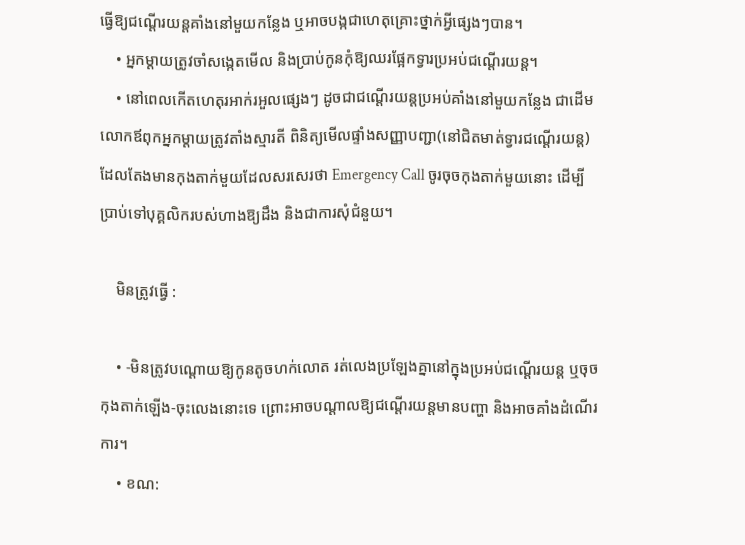ធ្វើឱ្យជណ្តើរយន្តគាំងនៅមួយកន្លែង ឬអាចបង្កជាហេតុគ្រោះថ្នាក់អ្វីផ្សេងៗបាន។
    • អ្នកម្តាយត្រូវចាំសង្កេតមើល និងប្រាប់កូនកុំឱ្យឈរផ្អែកទ្វារប្រអប់ជណ្តើរយន្ត។
    • នៅពេលកើតហេតុរអាក់រអួលផ្សេងៗ ដូចជាជណ្តើរយន្តប្រអប់គាំងនៅមួយកន្លែង ជាដើម លោកឪពុកអ្នកម្តាយត្រូវតាំងស្មារតី ពិនិត្យមើលផ្ទាំងសញ្ញាបញ្ជា(នៅជិតមាត់ទ្វារជណ្តើរយន្ត)ដែលតែងមានកុងតាក់មួយដែលសរសេរថា Emergency Call ចូរចុចកុងតាក់មួយនោះ ដើម្បីប្រាប់ទៅបុគ្គលិករបស់ហាងឱ្យដឹង និងជាការសុំជំនួយ។

    មិនត្រូវធ្វើ :

    • -មិនត្រូវបណ្ដោយឱ្យកូនតូចហក់លោត រត់លេងប្រឡែងគ្នានៅក្នុងប្រអប់ជណ្តើរយន្ត ឬចុចកុងតាក់ឡើង-ចុះលេងនោះទេ ព្រោះអាចបណ្ដាលឱ្យជណ្តើរយន្តមានបញ្ហា និងអាចគាំងដំណើរការ។
    • ខណ: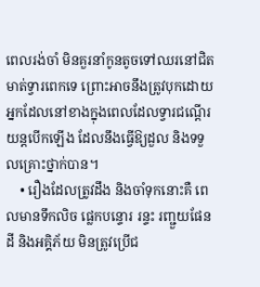ពេលរង់ចាំ មិនគួរនាំកូនតូចទៅឈរនៅជិតមាត់ទ្វារពេកទេ ព្រោះអាចនឹងត្រូវបុកដោយអ្នកដែលនៅខាងក្នុងពេលដែលទ្វារជណ្តើរយន្តបើកឡើង ដែលនឹងធ្វើឱ្យដួល និងទទួលគ្រោះថ្នាក់បាន។
    • រឿងដែលត្រូវដឹង និងចាំទុកនោះគឺ ពេលមានទឹកលិច ផ្លេកបន្ទោរ រន្ទះ រញ្ជួយផែនដី និងអគ្គិភ័យ មិនត្រូវប្រើជ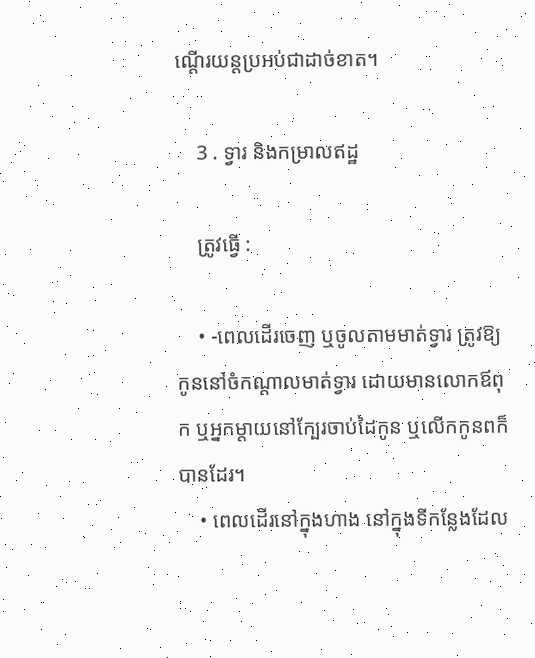ណ្តើរយន្តប្រអប់ជាដាច់ខាត។

    3 . ទ្វារ និងកម្រាលឥដ្ឋ

    ត្រូវធ្វើ :

    • -ពេលដើរចេញ ឬចូលតាមមាត់ទ្វារ ត្រូវឱ្យកូននៅចំកណ្តាលមាត់ទ្វារ ដោយមានលោកឪពុក ឬអ្នកម្តាយនៅក្បែរចាប់ដៃកូន ឬលើកកូនពក៏បានដែរ។
    • ពេលដើរនៅក្នុងហាង នៅក្នុងទីកន្លែងដែល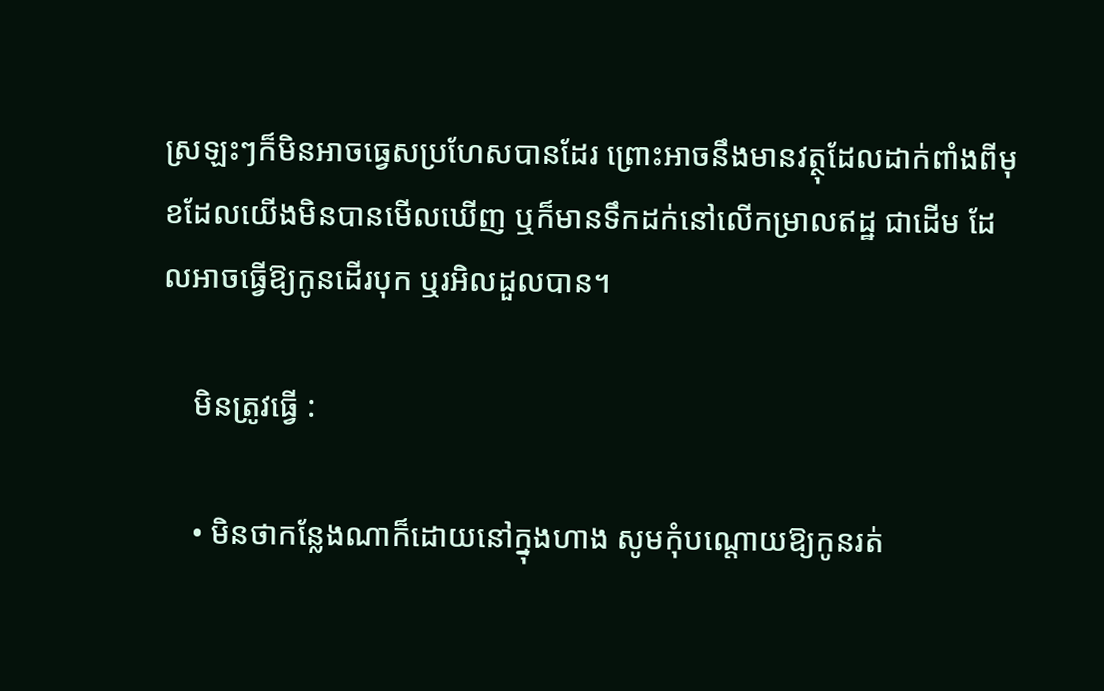ស្រឡះៗក៏មិនអាចធ្វេសប្រហែសបានដែរ ព្រោះអាចនឹងមានវត្ថុដែលដាក់ពាំងពីមុខដែលយើងមិនបានមើលឃើញ ឬក៏មានទឹកដក់នៅលើកម្រាលឥដ្ឋ ជាដើម ដែលអាចធ្វើឱ្យកូនដើរបុក ឬរអិលដួលបាន។

    មិនត្រូវធ្វើ :

    • មិនថាកន្លែងណាក៏ដោយនៅក្នុងហាង សូមកុំបណ្តោយឱ្យកូនរត់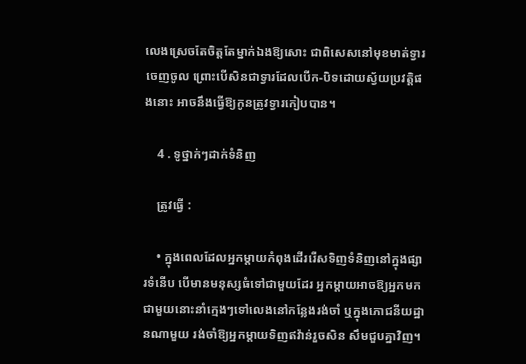លេងស្រេចតែចិត្តតែម្នាក់ឯងឱ្យសោះ ជាពិសេសនៅមុខមាត់ទ្វារចេញចូល ព្រោះបើសិនជាទ្វារដែលបើក-បិទដោយស្វ័យប្រវត្តិផងនោះ អាចនឹងធ្វើឱ្យកូនត្រូវទ្វារកៀបបាន។

    4 . ទូថ្នាក់ៗដាក់ទំនិញ

    ត្រូវធ្វើ :

    • ក្នុងពេលដែលអ្នកម្តាយកំពុងដើររើសទិញទំនិញនៅក្នុងផ្សារទំនើប បើមានមនុស្សធំទៅជាមួយដែរ អ្នកម្ដាយអាចឱ្យអ្នកមកជាមួយនោះនាំក្មេងៗទៅលេងនៅកន្លែងរង់ចាំ ឬក្នុងភោជនីយដ្ឋានណាមួយ រង់ចាំឱ្យអ្នកម្តាយទិញឥវ៉ាន់រួចសិន សឹមជួបគ្នាវិញ។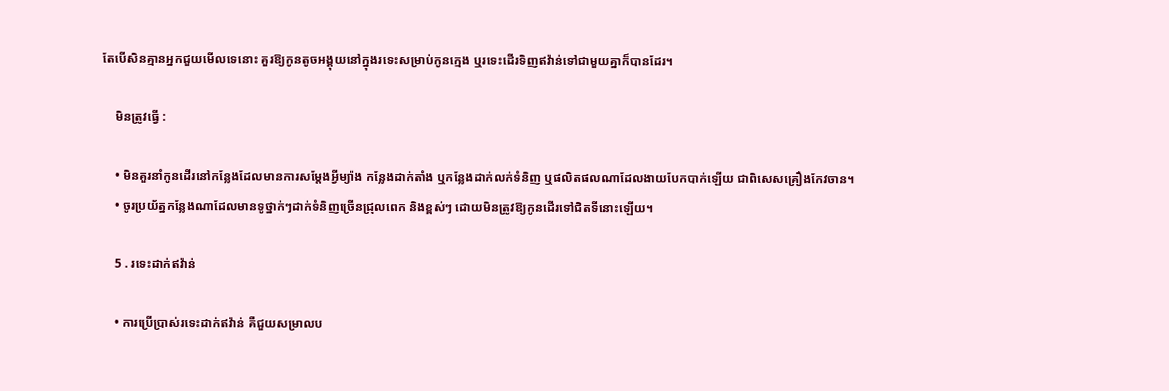តែបើសិនគ្មានអ្នកជួយមើលទេនោះ គួរឱ្យកូនតូចអង្គុយនៅក្នុងរទេះសម្រាប់កូនក្មេង ឬរទេះដើរទិញឥវ៉ាន់ទៅជាមួយគ្នាក៏បានដែរ។

    មិនត្រូវធ្វើ :

    • មិនគួរនាំកូនដើរនៅកន្លែងដែលមានការសម្តែងអ្វីម្យ៉ាង កន្លែងដាក់តាំង ឬកន្លែងដាក់លក់ទំនិញ ឬផលិតផលណាដែលងាយបែកបាក់ឡើយ ជាពិសេសគ្រឿងកែវចាន។
    • ចូរប្រយ័ត្នកន្លែងណាដែលមានទូថ្នាក់ៗដាក់ទំនិញច្រើនជ្រុលពេក និងខ្ពស់ៗ ដោយមិនត្រូវឱ្យកូនដើរទៅជិតទីនោះឡើយ។

    5 . រទេះដាក់ឥវ៉ាន់

    • ការប្រើប្រាស់រទេះដាក់ឥវ៉ាន់ គឺជួយសម្រាលប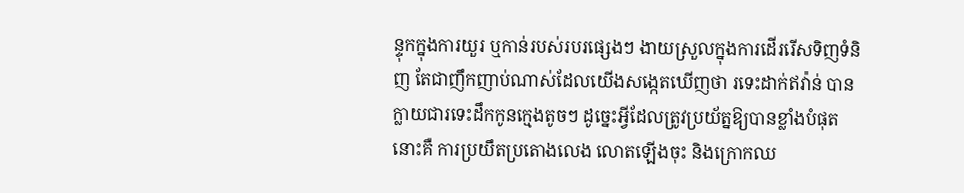ន្ទុកក្នុងការយួរ ឬកាន់របស់របរផ្សេងៗ ងាយស្រួលក្នុងការដើររើសទិញទំនិញ តែជាញឹកញាប់ណាស់ដែលយើងសង្កេតឃើញថា រទេះដាក់ឥវ៉ាន់ បានក្លាយជារទេះដឹកកូនក្មេងតូចៗ ដូច្នេះអ្វីដែលត្រូវប្រយ័ត្នឱ្យបានខ្លាំងបំផុតនោះគឺ ការប្រយឹតប្រតោងលេង លោតឡើងចុះ និងក្រោកឈ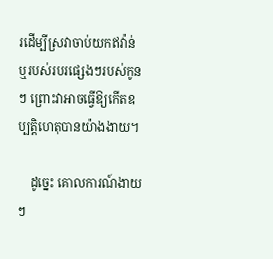រដើម្បីស្រវាចាប់យកឥវ៉ាន់ ឬរបស់របរផ្សេងៗរបស់កូនៗ ព្រោះវាអាចធ្វើឱ្យកើតឧប្បត្តិហេតុបានយ៉ាងងាយ។

    ដូច្នេះ គោលការណ៍ងាយៗ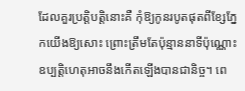ដែលគួរប្រត្តិបត្តិនោះគឺ កុំឱ្យកូនរបូតផុតពីខ្សែភ្នែកយើងឱ្យសោះ ព្រោះត្រឹមតែប៉ុន្មាននាទីប៉ុណ្ណោះ ឧប្បត្តិហេតុអាចនឹងកើតឡើងបានជានិច្ច។ ពេ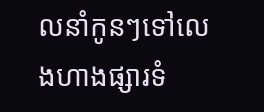លនាំកូនៗទៅលេងហាងផ្សារទំ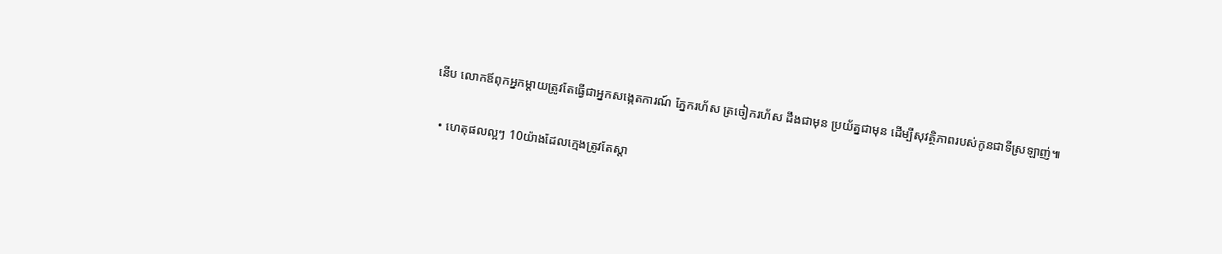នើប លោកឪពុកអ្នកម្តាយត្រូវតែធ្វើជាអ្នកសង្កេតការណ៍ ភ្នែករហ័ស ត្រចៀករហ័ស ដឹងជាមុន ប្រយ័ត្នជាមុន ដើម្បីសុវត្ថិភាពរបស់កូនជាទីស្រឡាញ់៕

  • ហេតុផលល្អៗ 10យ៉ាងដែលក្មេងត្រូវតែស្តា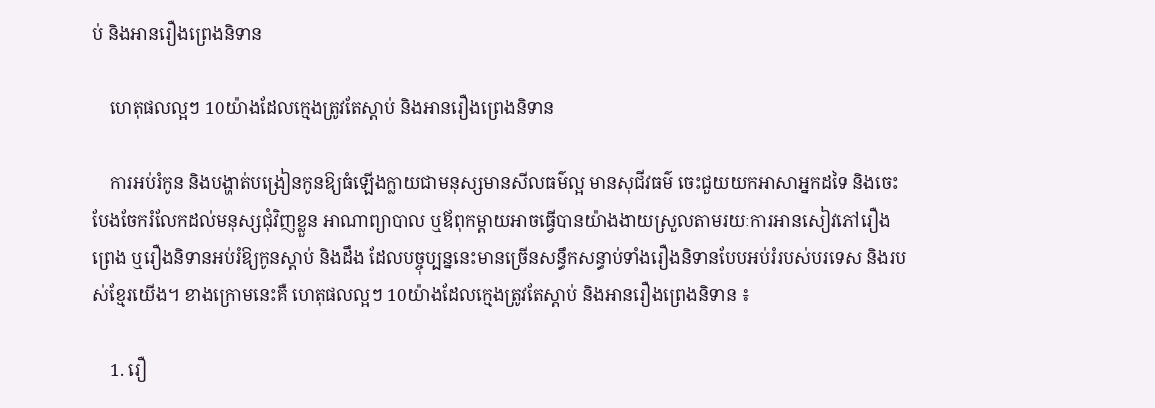ប់ និងអានរឿងព្រេងនិទាន

    ហេតុផលល្អៗ 10យ៉ាងដែលក្មេងត្រូវតែស្តាប់ និងអានរឿងព្រេងនិទាន

    ការអប់រំកូន និងបង្ហាត់បង្រៀនកូនឱ្យធំឡើងក្លាយជាមនុស្សមានសីលធម៌ល្អ មានសុជីវធម៌ ចេះជួយយកអាសាអ្នកដទៃ និងចេះបែងចែករំលែកដល់មនុស្សជុំវិញខ្លួន អាណាព្យាបាល ឬឪពុកម្ដាយអាចធ្វើបានយ៉ាងងាយស្រួលតាមរយៈការអានសៀវភៅរឿងព្រេង ឬរឿងនិទានអប់រំឱ្យកូនស្ដាប់ និងដឹង ដែលបច្ចុប្បន្ននេះមានច្រើនសន្ធឹកសន្ធាប់ទាំងរឿងនិទានបែបអប់រំរបស់បរទេស និងរបស់ខ្មែរយើង។ ខាងក្រោមនេះគឺ ហេតុផលល្អៗ 10យ៉ាងដែលក្មេងត្រូវតែស្តាប់ និងអានរឿងព្រេងនិទាន ៖

    1. រឿ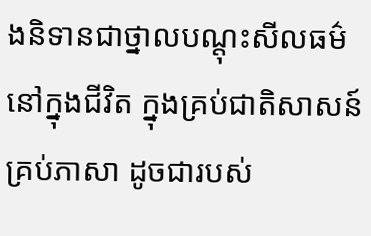ងនិទានជាថ្នាលបណ្តុះសីលធម៌នៅក្នុងជីវិត ក្នុងគ្រប់ជាតិសាសន៍ គ្រប់ភាសា ដូចជារបស់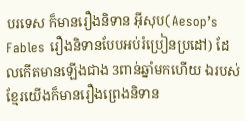បរទេស ក៏មានរឿងនិទាន អ៊ីសុប(Aesop’s Fables រឿងនិទានបែបអប់រំប្រៀនប្រដៅ) ដែលកើតមានឡើងជាង 3ពាន់ឆ្នាំមកហើយ ឯរបស់ខ្មែរយើងក៏មានរឿងព្រេងនិទាន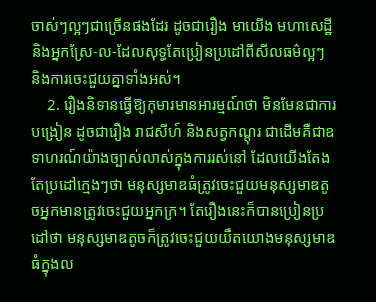ចាស់ៗល្អៗជាច្រើនផងដែរ ដូចជារឿង មាយើង មហាសេដ្ឋី និងអ្នកស្រែ-ល-ដែលសុទ្ធតែប្រៀនប្រដៅពីសីលធម៌ល្អៗ និងការចេះជួយគ្នាទាំងអស់។
    2. រឿងនិទានធ្វើឱ្យកុមារមានអារម្មណ៍ថា មិនមែនជាការបង្រៀន ដូចជារឿង រាជសីហ៍ និងសត្វកណ្តុរ ជាដើមគឺជាឧទាហរណ៍យ៉ាងច្បាស់លាស់ក្នុងការរស់នៅ ដែលយើងតែងតែប្រដៅក្មេងៗថា មនុស្សមាឌធំត្រូវចេះជួយមនុស្សមាឌតូចអ្នកមានត្រូវចេះជួយអ្នកក្រ។ តែរឿងនេះក៏បានប្រៀនប្រដៅថា មនុស្សមាឌតូចក៏ត្រូវចេះជួយយឹតយោងមនុស្សមាឌធំក្នុងល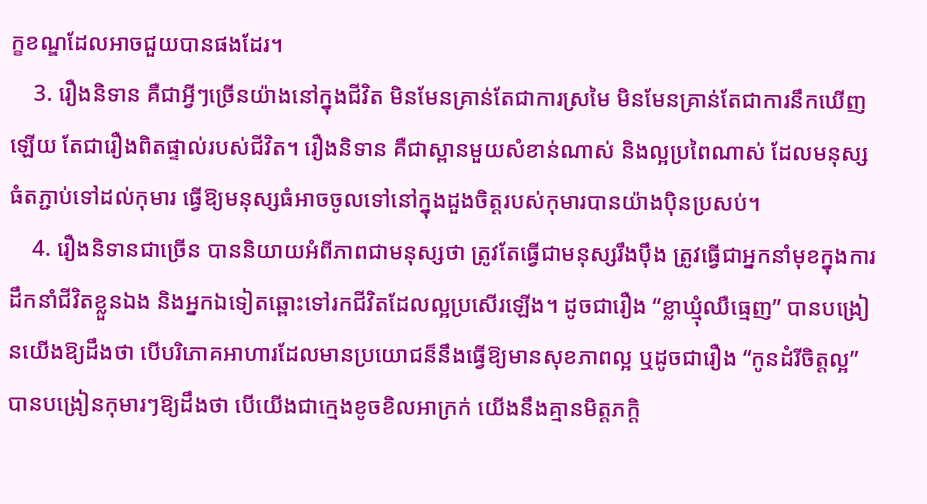ក្ខខណ្ឌដែលអាចជួយបានផងដែរ។
    3. រឿងនិទាន គឺជាអ្វីៗច្រើនយ៉ាងនៅក្នុងជីវិត មិនមែនគ្រាន់តែជាការស្រមៃ មិនមែនគ្រាន់តែជាការនឹកឃើញឡើយ តែជារឿងពិតផ្ទាល់របស់ជីវិត។ រឿងនិទាន គឺជាស្ពានមួយសំខាន់ណាស់ និងល្អប្រពៃណាស់ ដែលមនុស្សធំតភ្ជាប់ទៅដល់កុមារ ធ្វើឱ្យមនុស្សធំអាចចូលទៅនៅក្នុងដួងចិត្តរបស់កុមារបានយ៉ាងប៉ិនប្រសប់។
    4. រឿងនិទានជាច្រើន បាននិយាយអំពីភាពជាមនុស្សថា ត្រូវតែធ្វើជាមនុស្សរឹងប៉ឹង ត្រូវធ្វើជាអ្នកនាំមុខក្នុងការដឹកនាំជីវិតខ្លួនឯង និងអ្នកឯទៀតឆ្ពោះទៅរកជីវិតដែលល្អប្រសើរឡើង។ ដូចជារឿង “ខ្លាឃ្មុំឈឺធ្មេញ” បានបង្រៀនយើងឱ្យដឹងថា បើបរិភោគអាហារដែលមានប្រយោជន៏នឹងធ្វើឱ្យមានសុខភាពល្អ ឬដូចជារឿង “កូនដំរីចិត្តល្អ” បានបង្រៀនកុមារៗឱ្យដឹងថា បើយើងជាក្មេងខូចខិលអាក្រក់ យើងនឹងគ្មានមិត្តភក្តិ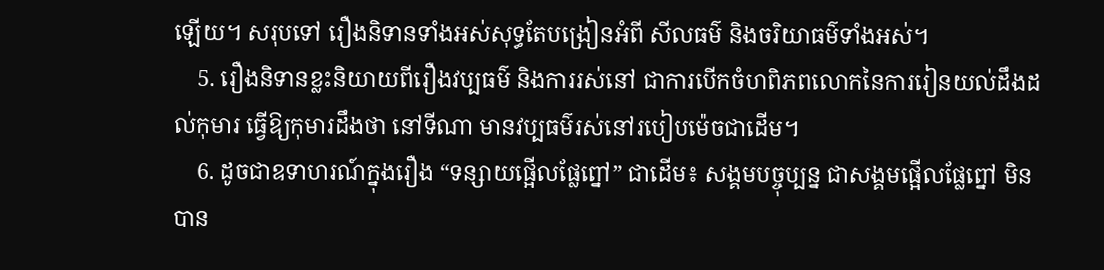ឡើយ។ សរុបទៅ រឿងនិទានទាំងអស់សុទ្ធតែបង្រៀនអំពី សីលធម៌ និងចរិយាធម៌ទាំងអស់។
    5. រឿងនិទានខ្លះនិយាយពីរឿងវប្បធម៌ និងការរស់នៅ ជាការបើកចំហពិភពលោកនៃការរៀនយល់ដឹងដល់កុមារ ធ្វើឱ្យកុមារដឹងថា នៅទីណា មានវប្បធម៌រស់នៅរបៀបម៉េចជាដើម។
    6. ដូចជាឧទាហរណ៍ក្នុងរឿង “ទន្សាយផ្អើលផ្លែព្នៅ” ជាដើម៖ សង្គមបច្ចុប្បន្ន ជាសង្គមផ្អើលផ្លែព្នៅ មិនបាន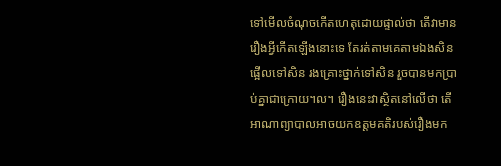ទៅមើលចំណុចកើតហេតុដោយផ្ទាល់ថា តើវាមានរឿងអ្វីកើតឡើងនោះទេ តែរត់តាមគេតាមឯងសិន ផ្អើលទៅសិន រងគ្រោះថ្នាក់ទៅសិន រួចបានមកប្រាប់គ្នាជាក្រោយ។ល។ រឿងនេះវាស្ថិតនៅលើថា តើអាណាព្យាបាលអាចយកឧត្តមគតិរបស់រឿងមក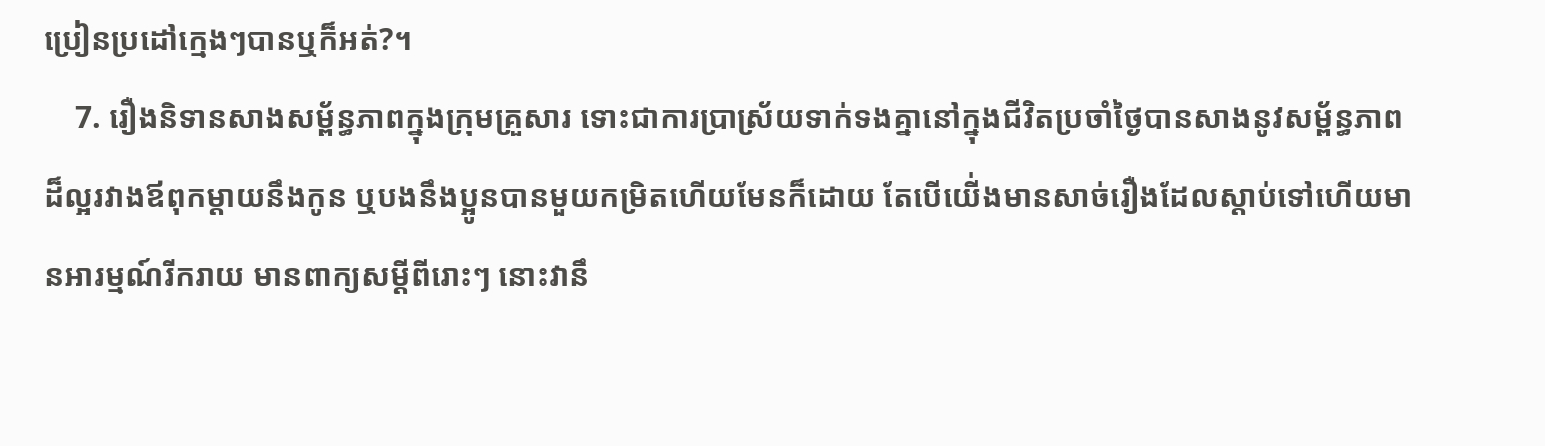ប្រៀនប្រដៅក្មេងៗបានឬក៏អត់?។
    7. រឿងនិទានសាងសម្ព័ន្ធភាពក្នុងក្រុមគ្រួសារ ទោះជាការប្រាស្រ័យទាក់ទងគ្នានៅក្នុងជីវិតប្រចាំថ្ងៃបានសាងនូវសម្ព័ន្ធភាពដ៏ល្អរវាងឪពុកម្ដាយនឹងកូន ឬបងនឹងប្អូនបានមួយកម្រិតហើយមែនក៏ដោយ តែបើយើ់ងមានសាច់រឿងដែលស្តាប់ទៅហើយមានអារម្មណ៍រីករាយ មានពាក្យសម្ដីពីរោះៗ នោះវានឹ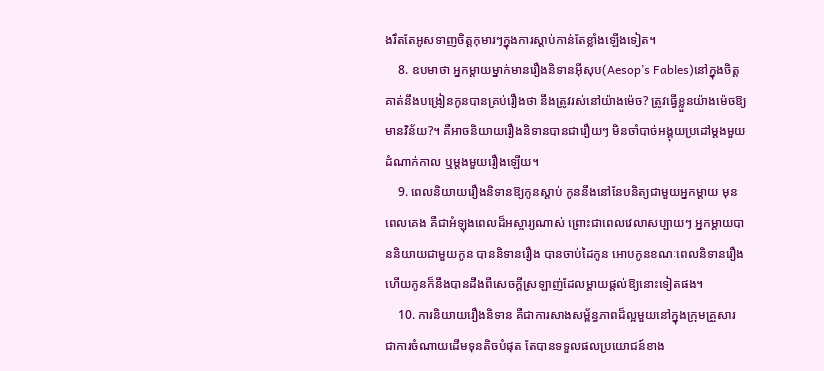ងរឹតតែអូសទាញចិត្តកុមារៗក្នុងការស្តាប់កាន់តែខ្លាំងឡើងទៀត។
    8. ឧបមាថា អ្នកម្តាយម្នាក់មានរឿងនិទានអ៊ីសុប(Aesop’s Fables)នៅក្នុងចិត្ត គាត់នឹងបង្រៀនកូនបានគ្រប់រឿងថា នឹងត្រូវរស់នៅយ៉ាងម៉េច? ត្រូវធ្វើខ្លួនយ៉ាងម៉េចឱ្យមានវិន័យ?។ គឺអាចនិយាយរឿងនិទានបានជារឿយៗ មិនចាំបាច់អង្គុយប្រដៅម្តងមួយដំណាក់កាល ឬម្ដងមួយរឿងឡើយ។
    9. ពេលនិយាយរឿងនិទានឱ្យកូនស្ដាប់ កូននឹងនៅនែបនិត្យជាមួយអ្នកម្តាយ មុនពេលគេង គឺជាអំឡុងពេលដ៏អស្ចារ្យណាស់ ព្រោះជាពេលវេលាសប្បាយៗ អ្នកម្តាយបាននិយាយជាមួយកូន បាននិទានរឿង បានចាប់ដៃកូន អោបកូនខណៈពេលនិទានរឿង ហើយកូនក៏នឹងបានដឹងពីសេចក្តីស្រឡាញ់ដែលម្តាយផ្តល់ឱ្យនោះទៀតផង។
    10. ការនិយាយរឿងនិទាន គឺជាការសាងសម្ព័ន្ធភាពដ៏ល្អមួយនៅក្នុងក្រុមគ្រួសារ ជាការចំណាយដើមទុនតិចបំផុត តែបានទទួលផលប្រយោជន៍ខាង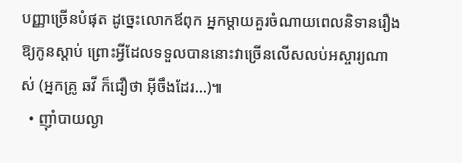បញ្ញាច្រើនបំផុត ដូច្នេះលោកឪពុក អ្នកម្តាយគួរចំណាយពេលនិទានរឿងឱ្យកូនស្តាប់ ព្រោះអ្វីដែលទទួលបាននោះវាច្រើនលើសលប់អស្ចារ្យណាស់ (អ្នកគ្រូ ឆវី ក៏ជឿថា អ៊ីចឹងដែរ…)៕
  • ញ៉ាំបាយល្ងា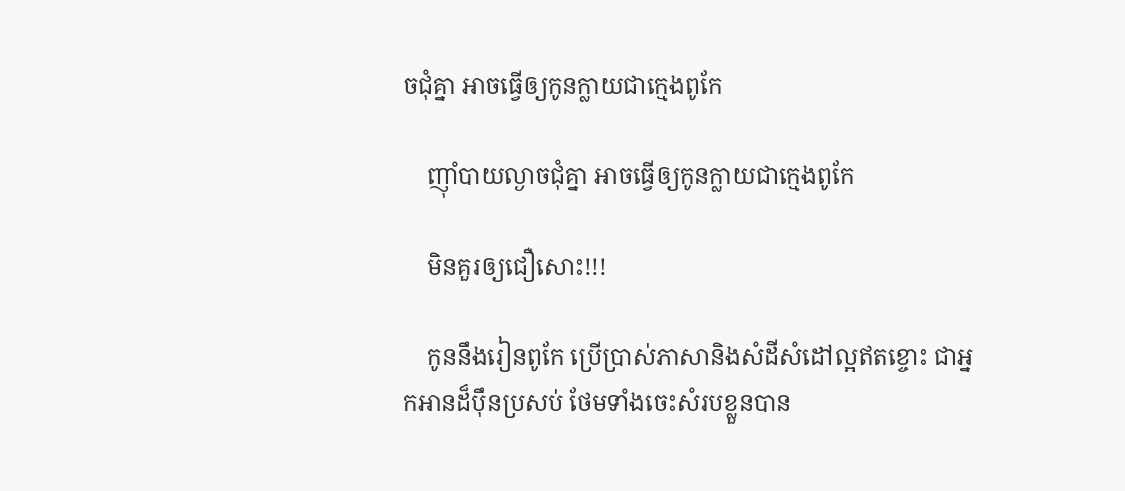ចជុំគ្នា អាចធ្វើឲ្យកូនក្លាយជាក្មេងពូកែ

    ញ៉ាំបាយល្ងាចជុំគ្នា អាចធ្វើឲ្យកូនក្លាយជាក្មេងពូកែ

    មិនគួរឲ្យជឿសោះ!!!

    កូននឹងរៀនពូកែ ប្រើប្រាស់ភាសានិងសំដីសំដៅល្អឥតខ្ចោះ ជាអ្នកអានដ៏ប៉ឹនប្រសប់ ថែមទាំងចេះសំរបខ្លួនបាន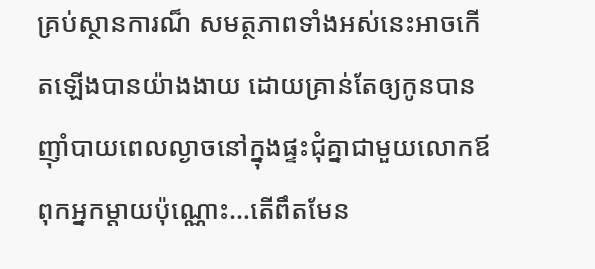គ្រប់ស្ថានការណ៏ សមត្ថភាពទាំងអស់នេះអាចកើតឡើងបានយ៉ាងងាយ ដោយគ្រាន់តែឲ្យកូនបានញ៉ាំបាយពេលល្ងាចនៅក្នុងផ្ទះជុំគ្នាជាមួយលោកឪពុកអ្នកម្តាយប៉ុណ្ណោះ…តើពឹតមែន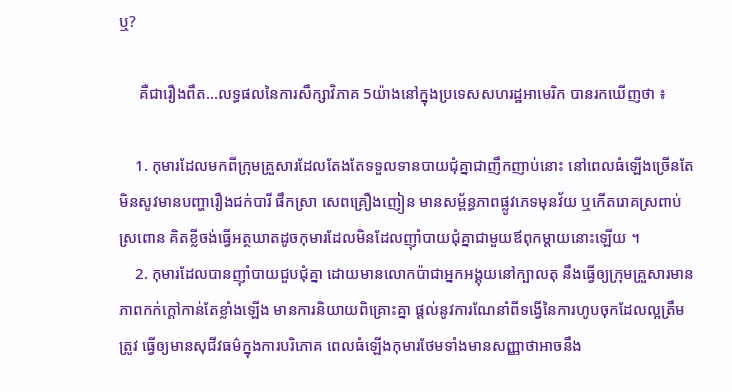ឬ?

     គឺជារឿងពឹត…លទ្ធផលនៃការសឹក្សាវិភាគ 5យ៉ាងនៅក្នុងប្រទេសសហរដ្ឋអាមេរិក បានរកឃើញថា ៖

    1. កុមារដែលមកពីក្រុមគ្រួសារដែលតែងតែទទួលទានបាយជុំគ្នាជាញឹកញាប់នោះ នៅពេលធំឡើងច្រើនតែមិនសូវមានបញ្ហារឿងជក់បារី ផឹកស្រា សេពគ្រឿងញៀន មានសម្ព័ន្ធភាពផ្លូវភេទមុនវ័យ ឬកើតរោគស្រពាប់ស្រពោន គិតខ្លីចង់ធ្វើអត្ថឃាតដូចកុមារដែលមិនដែលញ៉ាំបាយជុំគ្នាជាមួយឪពុកម្តាយនោះឡើយ ។
    2. កុមារដែលបានញ៉ាំបាយជួបជុំគ្នា ដោយមានលោកប៉ាជាអ្នកអង្គុយនៅក្បាលតុ នឹងធ្វើឲ្យក្រុមគ្រួសារមានភាពកក់ក្តៅកាន់តែខ្លាំងឡើង មានការនិយាយពិគ្រោះគ្នា ផ្តល់នូវការណែនាំពីទង្វើនៃការហូបចុកដែលល្អត្រឹមត្រូវ ធ្វើឲ្យមានសុជីវធម៌ក្នុងការបរិភោគ ពេលធំឡើងកុមារថែមទាំងមានសញ្ញាថាអាចនឹង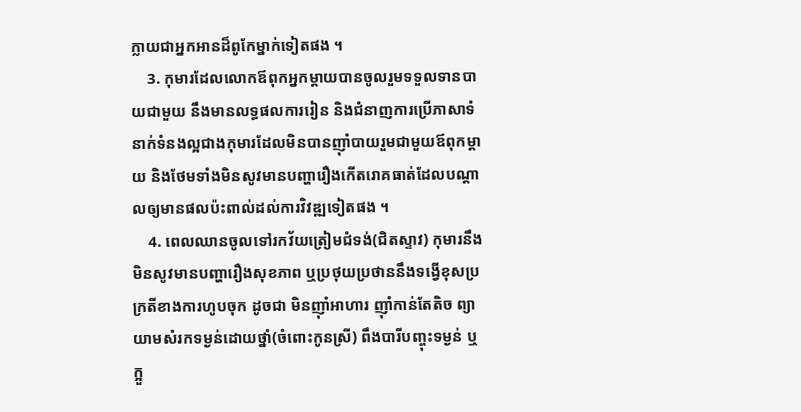ក្លាយជាអ្នកអានដ៏ពូកែម្នាក់ទៀតផង ។
    3. កុមារដែលលោកឪពុកអ្នកម្តាយបានចូលរួមទទួលទានបាយជាមួយ នឹងមានលទ្ធផលការរៀន និងជំនាញការប្រើភាសាទំនាក់ទំនងល្អជាងកុមារដែលមិនបានញ៉ាំបាយរួមជាមួយឪពុកម្តាយ និងថែមទាំងមិនសូវមានបញ្ហារឿងកើតរោគធាត់ដែលបណ្តាលឲ្យមានផលប៉ះពាល់ដល់ការវិវឌ្ឍទៀតផង ។
    4. ពេលឈានចូលទៅរកវ័យត្រៀមជំទង់(ជិតស្ទាវ) កុមារនឹងមិនសូវមានបញ្ហារឿងសុខភាព ឬប្រថុយប្រថាននឹងទង្វើខុសប្រក្រតីខាងការហូបចុក ដូចជា មិនញ៉ាំអាហារ ញ៉ាំកាន់តែតិច ព្យាយាមសំរកទម្ងន់ដោយថ្នាំ(ចំពោះកូនស្រី) ពឹងបារីបញ្ចុះទម្ងន់ ឬក្អួ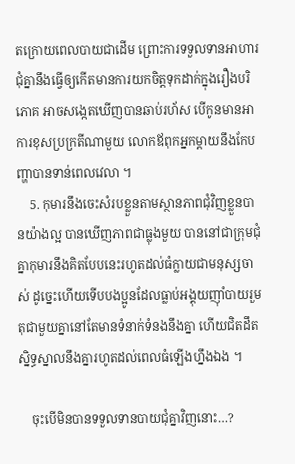តក្រោយពេលបាយជាដើម ព្រោះការទទួលទានអាហារជុំគ្នានឹងធ្វើឲ្យកើតមានការយកចិត្តទុកដាក់ក្នុងរឿងបរិភោគ អាចសង្កេតឃើញបានឆាប់រហ័ស បើកូនមានអាការខុសប្រក្រតីណាមួយ លោកឪពុកអ្នកម្តាយនឹងកែបញ្ហាបានទាន់ពេលវេលា ។
    5. កុមារនឹងចេះសំរបខ្លួនតាមស្ថានភាពជុំវិញខ្លួនបានយ៉ាងល្អ បានឃើញភាពជាធ្លុងមួយ បាននៅជាក្រុមជុំគ្នាកុមារនឹងគិតបែបនេះរហូតដល់ធំក្លាយជាមនុស្សចាស់ ដូច្នេះហើយទើបបងប្អូនដែលធ្លាប់អង្គុយញ៉ាំបាយរួមតុជាមួយគ្នានៅតែមានទំនាក់ទំនងនឹងគ្នា ហើយជិតដឹត ស្និទ្ធស្នាលនឹងគ្នារហូតដល់ពេលធំឡើងហ្នឹងឯង ។

    ចុះបើមិនបានទទួលទានបាយជុំគ្នាវិញនោះ…?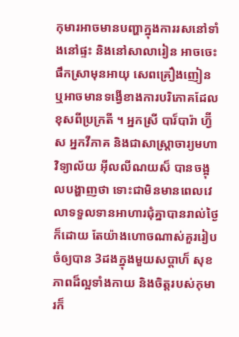កុមារអាចមានបញ្ហាក្នុងការរសនៅទាំងនៅផ្ទះ និងនៅសាលារៀន អាចចេះផឹកស្រាមុនអាយុ សេពគ្រឿងញៀន ឬអាចមានទង្វើខាងការបរិភោគដែលខុសពីប្រក្រតី ។ អ្នកស្រី បារ៏បារ៉ា ហ្វ៊ីស អ្នកវីភាគ និងជាសាស្ត្រាចារ្យមហាវិទ្យាល័យ អ៊ីលលីណយស៏ បានចង្អុលបង្ហាញថា ទោះជាមិនមានពេលវេលាទទួលទានអាហារជុំគ្នាបានរាល់ថ្ងៃក៏ដោយ តែយ៉ាងហោចណាស់គួររៀបចំឲ្យបាន 3ដងក្នុងមួយសប្តាហ៏ សុខភាពដ៏ល្អទាំងកាយ និងចិត្តរបស់កុមារក៏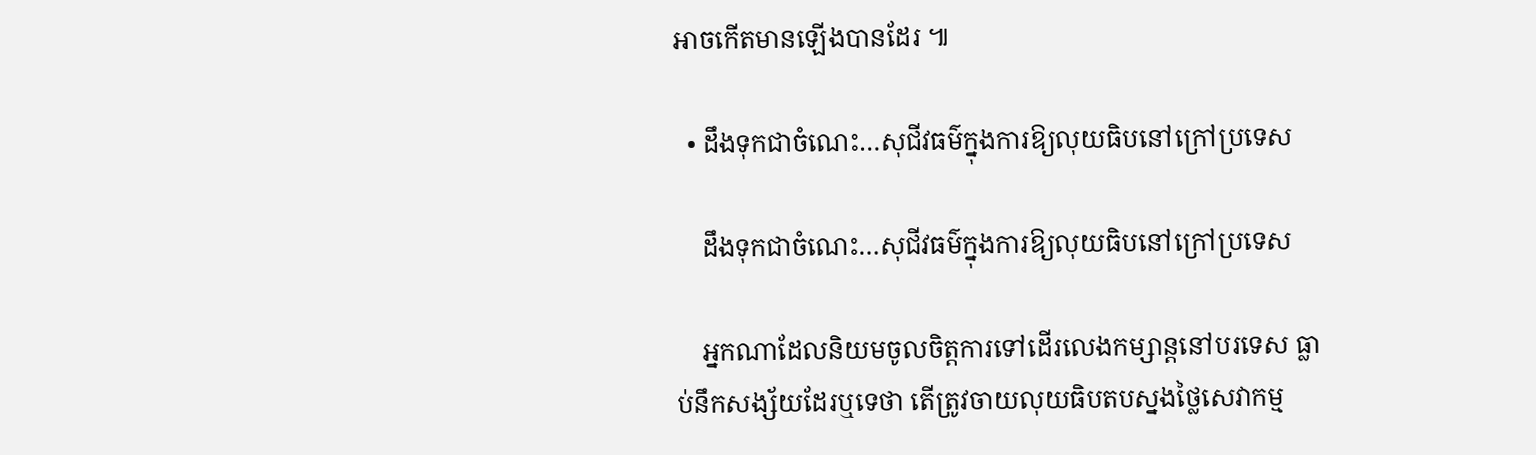អាចកើតមានឡើងបានដែរ ៕

  • ដឹងទុកជាចំណេះ…សុជីវធម៌ក្នុងការឱ្យលុយធិបនៅក្រៅប្រទេស

    ដឹងទុកជាចំណេះ…សុជីវធម៌ក្នុងការឱ្យលុយធិបនៅក្រៅប្រទេស

    អ្នកណាដែលនិយមចូលចិត្តការទៅដើរលេងកម្សាន្តនៅបរទេស ធ្លាប់នឹកសង្ស័យដែរឬទេថា តើត្រូវចាយលុយធិបតបស្នងថ្លៃសេវាកម្ម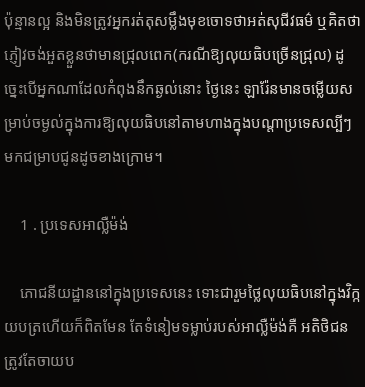ប៉ុន្មានល្អ និងមិនត្រូវអ្នករត់តុសម្លឹងមុខចោទថាអត់សុជីវធម៌ ឬគិតថាភ្ញៀវចង់អួតខ្លួនថាមានជ្រុលពេក(ករណីឱ្យលុយធិបច្រើនជ្រុល) ដូច្នេះបើអ្នកណាដែលកំពុងនឹកឆ្ងល់នោះ ថ្ងៃនេះ ឡារ៉ែនមានចម្លើយសម្រាប់ចម្ងល់ក្នុងការឱ្យលុយធិបនៅតាមហាងក្នុងបណ្តាប្រទេសល្បីៗមកជម្រាបជូនដូចខាងក្រោម។

    1 . ប្រទេសអាល្លឺម៉ង់

    ភោជនីយដ្ឋាននៅក្នុងប្រទេសនេះ ទោះជារួមថ្លៃលុយធិបនៅក្នុងវិក្កយបត្រហើយក៏ពិតមែន តែទំនៀមទម្លាប់របស់អាល្លឺម៉ង់គឺ អតិថិជនត្រូវតែចាយប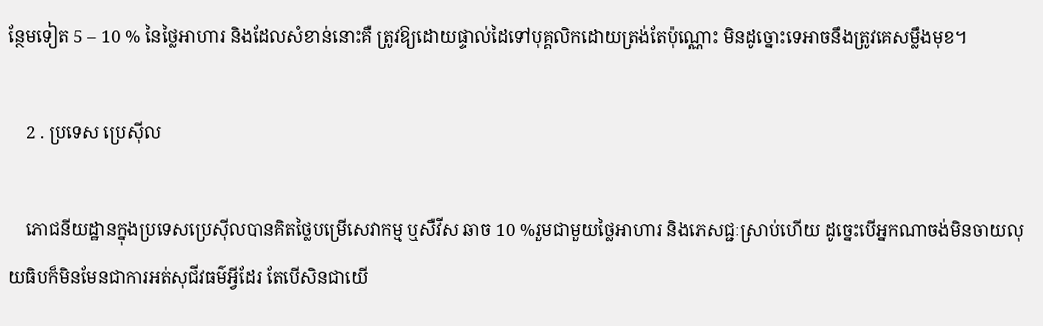ន្ថែមទៀត 5 – 10 % នៃថ្លៃអាហារ និងដែលសំខាន់នោះគឺ ត្រូវឱ្យដោយផ្ទាល់ដៃទៅបុគ្គលិកដោយត្រង់តែប៉ុណ្ណោះ មិនដូច្នោះទេអាចនឹងត្រូវគេសម្លឹងមុខ។

    2 . ប្រទេស ប្រេស៊ីល

    ភោជនីយដ្ឋានក្នុងប្រទេសប្រេស៊ីលបានគិតថ្លៃបម្រើសេវាកម្ម ឬសឺវីស ឆាច 10 %រួមជាមួយថ្លៃអាហារ និងភេសជ្ជៈស្រាប់ហើយ ដូច្នេះបើអ្នកណាចង់មិនចាយលុយធិបក៏មិនមែនជាការអត់សុជីវធម៌អ្វីដែរ តែបើសិនជាយើ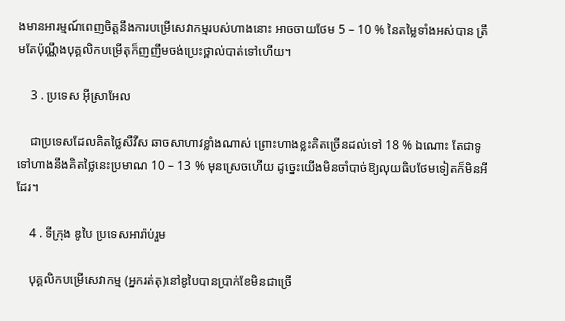ងមានអារម្មណ៍ពេញចិត្តនឹងការបម្រើសេវាកម្មរបស់ហាងនោះ អាចចាយថែម 5 – 10 % នៃតម្លៃទាំងអស់បាន ត្រឹមតែប៉ុណ្ណឹងបុគ្គលិកបម្រើតុក៏ញញឹមចង់ប្រេះថ្ពាល់បាត់ទៅហើយ។

    3 . ប្រទេស អ៊ីស្រាអែល

    ជាប្រទេសដែលគិតថ្លៃសឺវីស ឆាចសាហាវខ្លាំងណាស់ ព្រោះហាងខ្លះគិតច្រើនដល់ទៅ 18 % ឯណោះ តែជាទូទៅហាងនឹងគិតថ្លៃនេះប្រមាណ 10 – 13 % មុនស្រេចហើយ ដូច្នេះយើងមិនចាំបាច់ឱ្យលុយធិបថែមទៀតក៏មិនអីដែរ។

    4 . ទីក្រុង ឌូបៃ ប្រទេសអារ៉ាប់រួម

    បុគ្គលិកបម្រើសេវាកម្ម (អ្នករត់តុ)នៅឌូបៃបានប្រាក់ខែមិនជាច្រើ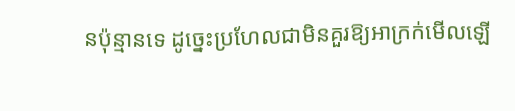នប៉ុន្មានទេ ដូច្នេះប្រហែលជាមិនគួរឱ្យអាក្រក់មើលឡើ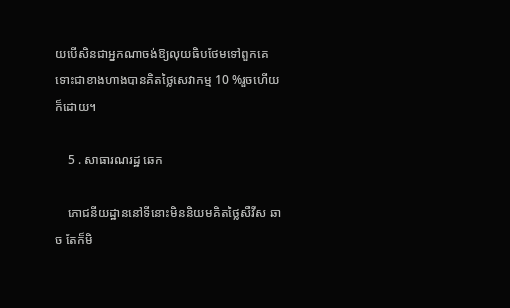យបើសិនជាអ្នកណាចង់ឱ្យលុយធិបថែមទៅពួកគេ ទោះជាខាងហាងបានគិតថ្លៃសេវាកម្ម 10 %រួចហើយក៏ដោយ។

    5 . សាធារណរដ្ឋ ឆេក

    ភោជនីយដ្ឋាននៅទីនោះមិននិយមគិតថ្លៃសឺវីស ឆាច តែក៏មិ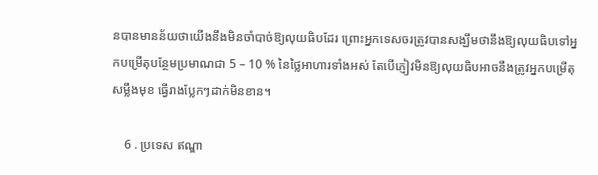នបានមានន័យថាយើងនឹងមិនចាំបាច់ឱ្យលុយធិបដែរ ព្រោះអ្នកទេសចរត្រូវបានសង្ឃឹមថានឹងឱ្យលុយធិបទៅអ្នកបម្រើតុបន្ថែមប្រមាណជា 5 – 10 % នៃថ្លៃអាហារទាំងអស់ តែបើភ្ញៀវមិនឱ្យលុយធិបអាចនឹងត្រូវអ្នកបម្រើតុសម្លឹងមុខ ធ្វើរាងប្លែកៗដាក់មិនខាន។

    6 . ប្រទេស ឥណ្ឌា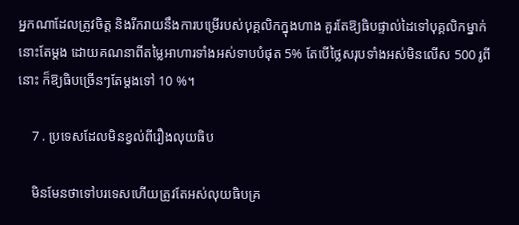អ្នកណាដែលត្រូវចិត្ត និងរីករាយនឹងការបម្រើរបស់បុគ្គលិកក្នុងហាង គួរតែឱ្យធិបផ្ទាល់ដៃទៅបុគ្គលិកម្នាក់នោះតែម្តង ដោយគណនាពីតម្លៃអាហារទាំងអស់ទាបបំផុត 5% តែបើថ្លៃសរុបទាំងអស់មិនលើស 500 រូពីនោះ ក៏ឱ្យធិបច្រើនៗតែម្តងទៅ 10 %។

    7 . ប្រទេសដែលមិនខ្វល់ពីរឿងលុយធិប

    មិនមែនថាទៅបរទេសហើយត្រូវតែអស់លុយធិបគ្រ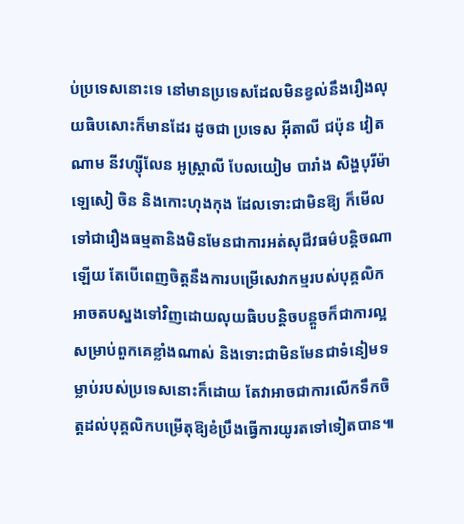ប់ប្រទេសនោះទេ នៅមានប្រទេសដែលមិនខ្វល់នឹងរឿងលុយធិបសោះក៏មានដែរ ដូចជា ប្រទេស អ៊ីតាលី ជប៉ុន វៀតណាម នីវហ្ស៊ីលែន អូស្ត្រាលី បែលយៀម បារាំង សិង្ហបុរីម៉ាឡេសៀ ចិន និងកោះហុងកុង ដែលទោះជាមិនឱ្យ ក៏មើលទៅជារឿងធម្មតានិងមិនមែនជាការអត់សុជីវធម៌បន្តិចណាឡើយ តែបើពេញចិត្តនឹងការបម្រើសេវាកម្មរបស់បុគ្គលិក អាចតបស្នងទៅវិញដោយលុយធិបបន្តិចបន្តួចក៏ជាការល្អសម្រាប់ពួកគេខ្លាំងណាស់ និងទោះជាមិនមែនជាទំនៀមទម្លាប់របស់ប្រទេសនោះក៏ដោយ តែវាអាចជាការលើកទឹកចិត្តដល់បុគ្គលិកបម្រើតុឱ្យខំប្រឹងធ្វើការយូរតទៅទៀតបាន៕